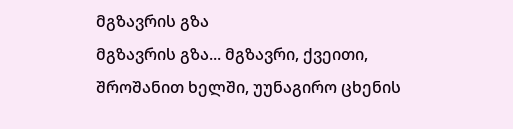მგზავრის გზა
მგზავრის გზა... მგზავრი, ქვეითი, შროშანით ხელში, უუნაგირო ცხენის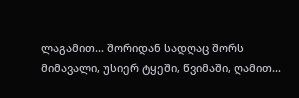ლაგამით... შორიდან სადღაც შორს მიმავალი, უსიერ ტყეში, წვიმაში, ღამით...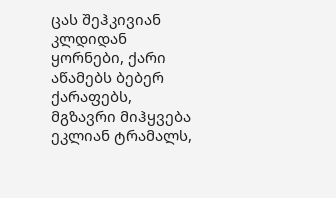ცას შეჰკივიან კლდიდან ყორნები, ქარი აწამებს ბებერ ქარაფებს, მგზავრი მიჰყვება ეკლიან ტრამალს,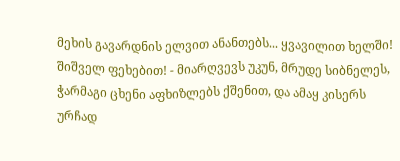მეხის გავარდნის ელვით ანანთებს... ყვავილით ხელში! შიშველ ფეხებით! - მიარღვევს უკუნ, მრუდე სიბნელეს, ჭარმაგი ცხენი აფხიზლებს ქშენით, და ამაყ კისერს ურჩად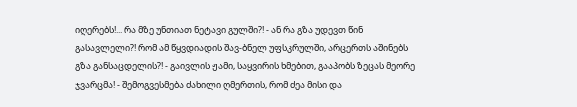იღერებს!... რა მზე უნთიათ ნეტავი გულში?! - ან რა გზა უდევთ წინ გასავლელი?! რომ ამ წყვდიადის შავ-ბნელ უფსკრულში, არცერთს აშინებს გზა განსაცდელის?! - გაივლის ჟამი, საყვირის ხმებით, გააპობს ზეცას მეორე ჯვარცმა! - შემოგვესმება ძახილი ღმერთის, რომ ძეა მისი და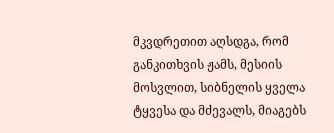მკვდრეთით აღსდგა, რომ განკითხვის ჟამს, მესიის მოსვლით, სიბნელის ყველა ტყვესა და მძევალს, მიაგებს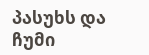პასუხს და ჩუმი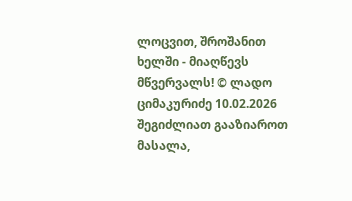ლოცვით, შროშანით ხელში - მიაღწევს მწვერვალს! © ლადო ციმაკურიძე 10.02.2026
შეგიძლიათ გააზიაროთ მასალა,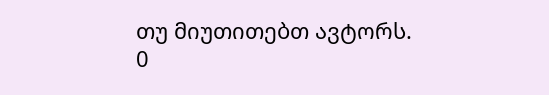თუ მიუთითებთ ავტორს.
0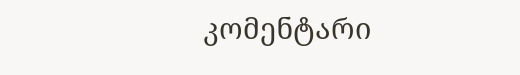კომენტარი